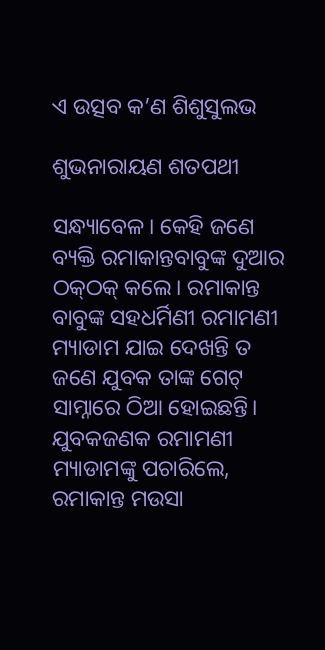ଏ ଉତ୍ସବ କ’ଣ ଶିଶୁସୁଲଭ

ଶୁଭନାରାୟଣ ଶତପଥୀ

ସନ୍ଧ୍ୟାବେଳ। କେହି ଜଣେ ବ୍ୟକ୍ତି ରମାକାନ୍ତବାବୁଙ୍କ ଦୁଆର ଠକ୍‌ଠକ୍‌ କଲେ। ରମାକାନ୍ତ ବାବୁଙ୍କ ସହଧର୍ମିଣୀ ରମାମଣୀ ମ୍ୟାଡାମ ଯାଇ ଦେଖନ୍ତି ତ ଜଣେ ଯୁବକ ତାଙ୍କ ଗେଟ୍‌ ସାମ୍ନାରେ ଠିଆ ହୋଇଛନ୍ତି। ଯୁବକଜଣକ ରମାମଣୀ ମ୍ୟାଡାମଙ୍କୁ ପଚାରିଲେ, ରମାକାନ୍ତ ମଉସା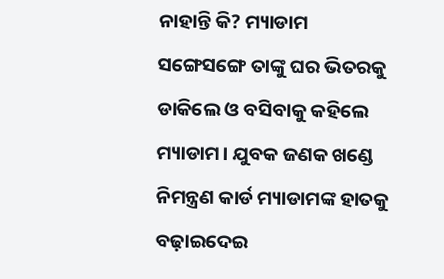ନାହାନ୍ତି କି? ମ୍ୟାଡାମ ସଙ୍ଗେସଙ୍ଗେ ତାଙ୍କୁ ଘର ଭିତରକୁ ଡାକିଲେ ଓ ବସିବାକୁ କହିଲେ ମ୍ୟାଡାମ। ଯୁବକ ଜଣକ ଖଣ୍ଡେ ନିମନ୍ତ୍ରଣ କାର୍ଡ ମ୍ୟାଡାମଙ୍କ ହାତକୁ ବଢ଼ାଇଦେଇ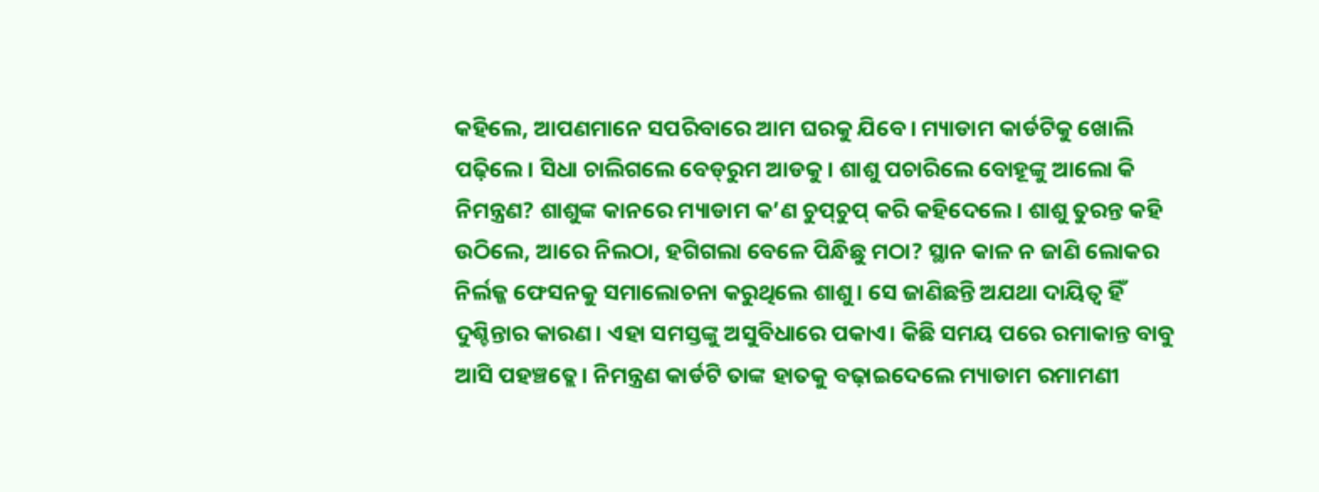କହିଲେ, ଆପଣମାନେ ସପରିବାରେ ଆମ ଘରକୁ ଯିବେ। ମ୍ୟାଡାମ କାର୍ଡଟିକୁ ଖୋଲି ପଢ଼ିଲେ। ସିଧା ଚାଲିଗଲେ ବେଡ୍‌ରୁମ ଆଡକୁ। ଶାଶୁ ପଚାରିଲେ ବୋହୂଙ୍କୁ ଆଲୋ କି ନିମନ୍ତ୍ରଣ? ଶାଶୁଙ୍କ କାନରେ ମ୍ୟାଡାମ କ’ଣ ଚୁପ୍‌ଚୁପ୍‌ କରି କହିଦେଲେ। ଶାଶୁ ତୁରନ୍ତ କହି ଉଠିଲେ, ଆରେ ନିଲଠା, ହଗିଗଲା ବେଳେ ପିନ୍ଧିଛୁ ମଠା? ସ୍ଥାନ କାଳ ନ ଜାଣି ଲୋକର ନିର୍ଲଜ୍ଜ ଫେସନକୁ ସମାଲୋଚନା କରୁଥିଲେ ଶାଶୁ। ସେ ଜାଣିଛନ୍ତି ଅଯଥା ଦାୟିତ୍ୱ ହିଁ ଦୁଶ୍ଚିନ୍ତାର କାରଣ। ଏହା ସମସ୍ତଙ୍କୁ ଅସୁବିଧାରେ ପକାଏ। କିଛି ସମୟ ପରେ ରମାକାନ୍ତ ବାବୁ ଆସି ପହଞ୍ଚତ୍ଲେ। ନିମନ୍ତ୍ରଣ କାର୍ଡଟି ତାଙ୍କ ହାତକୁ ବଢ଼ାଇଦେଲେ ମ୍ୟାଡାମ ରମାମଣୀ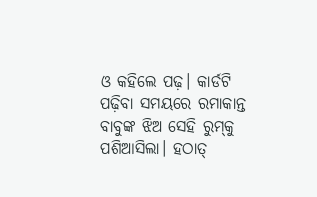ଓ କହିଲେ ପଢ଼। କାର୍ଡଟି ପଢ଼ିବା ସମୟରେ ରମାକାନ୍ତ ବାବୁଙ୍କ ଝିଅ ସେହି ରୁମ୍‌କୁ ପଶିଆସିଲା। ହଠାତ୍‌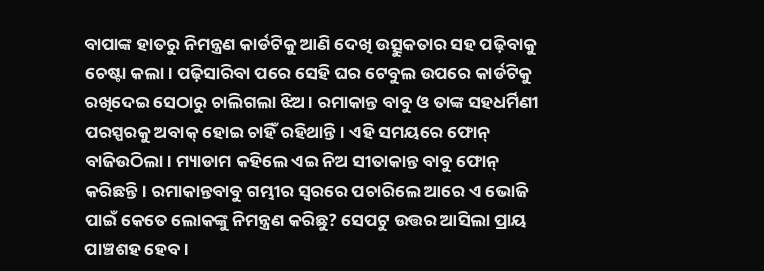ବାପାଙ୍କ ହାତରୁ ନିମନ୍ତ୍ରଣ କାର୍ଡଟିକୁ ଆଣି ଦେଖି ଉତ୍ସୁକତାର ସହ ପଢ଼ିବାକୁ ଚେଷ୍ଟା କଲା। ପଢ଼ିସାରିବା ପରେ ସେହି ଘର ଟେବୁଲ ଉପରେ କାର୍ଡଟିକୁ ରଖିଦେଇ ସେଠାରୁ ଚାଲିଗଲା ଝିଅ। ରମାକାନ୍ତ ବାବୁ ଓ ତାଙ୍କ ସହଧର୍ମିଣୀ ପରସ୍ପରକୁ ଅବାକ୍‌ ହୋଇ ଚାହିଁ ରହିଥାନ୍ତି। ଏହି ସମୟରେ ଫୋନ୍‌ ବାଜିଉଠିଲା। ମ୍ୟାଡାମ କହିଲେ ଏଇ ନିଅ ସୀତାକାନ୍ତ ବାବୁ ଫୋନ୍‌ କରିଛନ୍ତି। ରମାକାନ୍ତବାବୁ ଗମ୍ଭୀର ସ୍ବରରେ ପଚାରିଲେ ଆରେ ଏ ଭୋଜି ପାଇଁ କେତେ ଲୋକଙ୍କୁ ନିମନ୍ତ୍ରଣ କରିଛୁ? ସେପଟୁ ଉତ୍ତର ଆସିଲା ପ୍ରାୟ ପାଞ୍ଚଶହ ହେବ।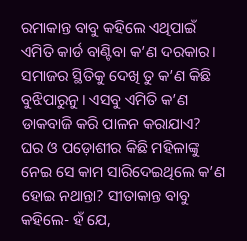ରମାକାନ୍ତ ବାବୁ କହିଲେ ଏଥିପାଇଁ ଏମିତି କାର୍ଡ ବାଣ୍ଟିବା କ’ଣ ଦରକାର। ସମାଜର ସ୍ଥିତିକୁ ଦେଖି ତୁ କ’ଣ କିଛି ବୁଝିପାରୁନୁ। ଏସବୁ ଏମିତି କ’ଣ ଡାକବାଜି କରି ପାଳନ କରାଯାଏ? ଘର ଓ ପଡ଼ୋଶୀର କିଛି ମହିଳାଙ୍କୁ ନେଇ ସେ କାମ ସାରିଦେଇଥିଲେ କ’ଣ ହୋଇ ନଥାନ୍ତା? ସୀତାକାନ୍ତ ବାବୁ କହିଲେ- ହଁ ଯେ,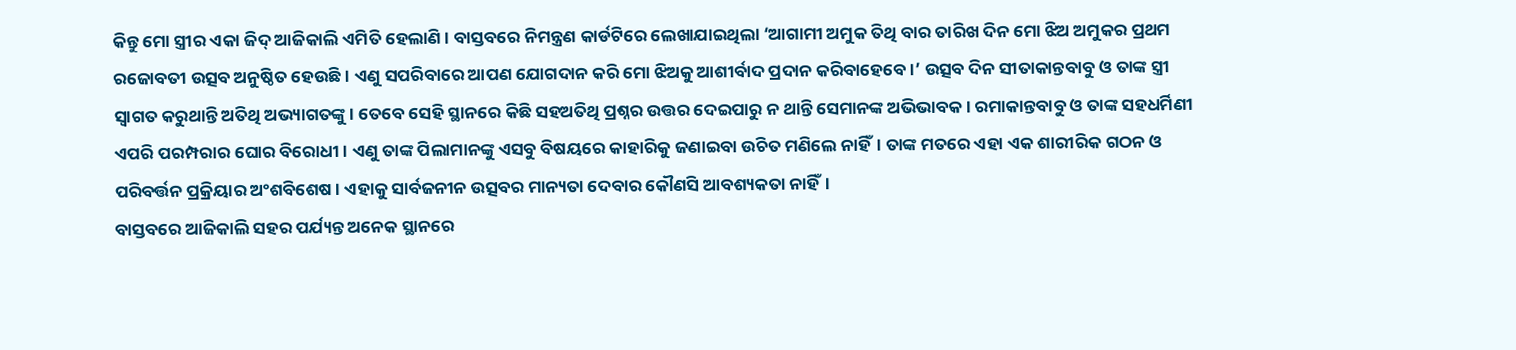କିନ୍ତୁ ମୋ ସ୍ତ୍ରୀର ଏକା ଜିଦ୍‌ ଆଜିକାଲି ଏମିତି ହେଲାଣି। ବାସ୍ତବରେ ନିମନ୍ତ୍ରଣ କାର୍ଡଟିରେ ଲେଖାଯାଇଥିଲା ‘ଆଗାମୀ ଅମୁକ ତିଥି ବାର ତାରିଖ ଦିନ ମୋ ଝିଅ ଅମୁକର ପ୍ରଥମ ରଜୋବତୀ ଉତ୍ସବ ଅନୁଷ୍ଠିତ ହେଉଛି। ଏଣୁ ସପରିବାରେ ଆପଣ ଯୋଗଦାନ କରି ମୋ ଝିଅକୁ ଆଶୀର୍ବାଦ ପ୍ରଦାନ କରିବାହେବେ।’ ଉତ୍ସବ ଦିନ ସୀତାକାନ୍ତବାବୁ ଓ ତାଙ୍କ ସ୍ତ୍ରୀ ସ୍ବାଗତ କରୁଥାନ୍ତି ଅତିଥି ଅଭ୍ୟାଗତଙ୍କୁ। ତେବେ ସେହି ସ୍ଥାନରେ କିଛି ସହଅତିଥି ପ୍ରଶ୍ନର ଉତ୍ତର ଦେଇପାରୁ ନ ଥାନ୍ତି ସେମାନଙ୍କ ଅଭିଭାବକ। ରମାକାନ୍ତବାବୁ ଓ ତାଙ୍କ ସହଧର୍ମିଣୀ ଏପରି ପରମ୍ପରାର ଘୋର ବିରୋଧୀ। ଏଣୁ ତାଙ୍କ ପିଲାମାନଙ୍କୁ ଏସବୁ ବିଷୟରେ କାହାରିକୁ ଜଣାଇବା ଉଚିତ ମଣିଲେ ନାହିଁ। ତାଙ୍କ ମତରେ ଏହା ଏକ ଶାରୀରିକ ଗଠନ ଓ ପରିବର୍ତ୍ତନ ପ୍ରକ୍ରିୟାର ଅଂଶବିଶେଷ। ଏହାକୁ ସାର୍ବଜନୀନ ଉତ୍ସବର ମାନ୍ୟତା ଦେବାର କୌଣସି ଆବଶ୍ୟକତା ନାହିଁ।
ବାସ୍ତବରେ ଆଜିକାଲି ସହର ପର୍ଯ୍ୟନ୍ତ ଅନେକ ସ୍ଥାନରେ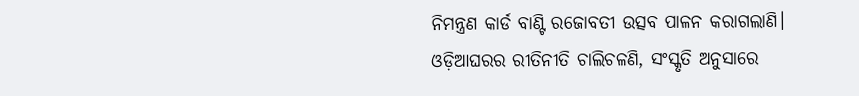ନିମନ୍ତ୍ରଣ କାର୍ଡ ବାଣ୍ଟି ରଜୋବତୀ ଉତ୍ସବ ପାଳନ କରାଗଲାଣି। ଓଡ଼ିଆଘରର ରୀତିନୀତି ଚାଲିଚଳଣି, ସଂସ୍କୃତି ଅନୁସାରେ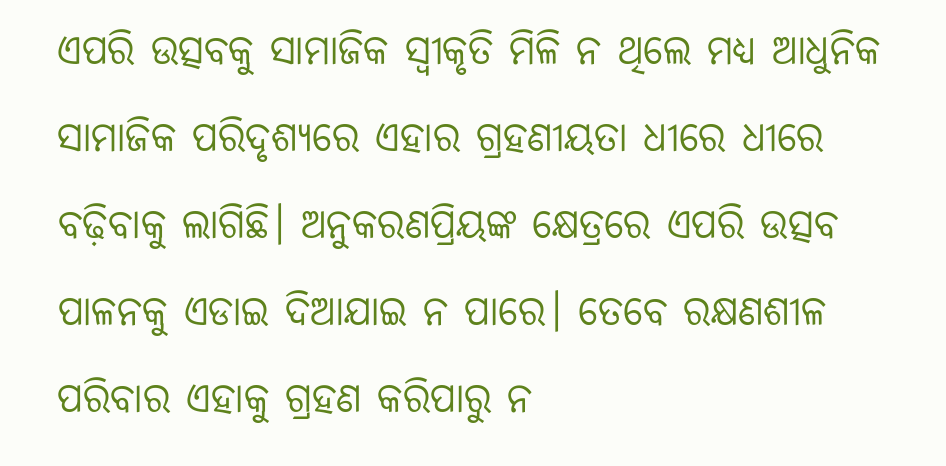ଏପରି ଉତ୍ସବକୁ ସାମାଜିକ ସ୍ବୀକୃତି ମିଳି ନ ଥିଲେ ମଧ୍ୟ ଆଧୁନିକ ସାମାଜିକ ପରିଦୃଶ୍ୟରେ ଏହାର ଗ୍ରହଣୀୟତା ଧୀରେ ଧୀରେ ବଢ଼ିବାକୁ ଲାଗିଛି। ଅନୁକରଣପ୍ରିୟଙ୍କ କ୍ଷେତ୍ରରେ ଏପରି ଉତ୍ସବ ପାଳନକୁ ଏଡାଇ ଦିଆଯାଇ ନ ପାରେ। ତେବେ ରକ୍ଷଣଶୀଳ ପରିବାର ଏହାକୁ ଗ୍ରହଣ କରିପାରୁ ନ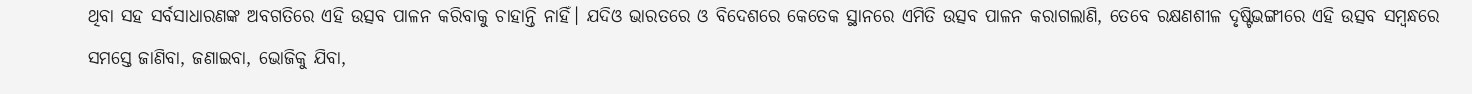ଥିବା ସହ ସର୍ବସାଧାରଣଙ୍କ ଅବଗତିରେ ଏହି ଉତ୍ସବ ପାଳନ କରିବାକୁ ଚାହାନ୍ତି ନାହିଁ। ଯଦିଓ ଭାରତରେ ଓ ବିଦେଶରେ କେତେକ ସ୍ଥାନରେ ଏମିତି ଉତ୍ସବ ପାଳନ କରାଗଲାଣି, ତେବେ ରକ୍ଷଣଶୀଳ ଦୃଷ୍ଟିଭଙ୍ଗୀରେ ଏହି ଉତ୍ସବ ସମ୍ବନ୍ଧରେ ସମସ୍ତେ ଜାଣିବା, ଜଣାଇବା, ଭୋଜିକୁ ଯିବା,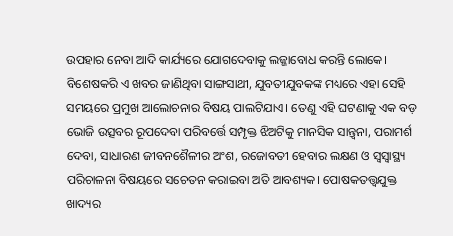ଉପହାର ନେବା ଆଦି କାର୍ଯ୍ୟରେ ଯୋଗଦେବାକୁ ଲଜ୍ଜାବୋଧ କରନ୍ତି ଲୋକେ। ବିଶେଷକରି ଏ ଖବର ଜାଣିଥିବା ସାଙ୍ଗସାଥୀ, ଯୁବତୀଯୁବକଙ୍କ ମଧ୍ୟରେ ଏହା ସେହି ସମୟରେ ପ୍ରମୁଖ ଆଲୋଚନାର ବିଷୟ ପାଲଟିଯାଏ। ତେଣୁ ଏହି ଘଟଣାକୁ ଏକ ବଡ଼ ଭୋଜି ଉତ୍ସବର ରୂପଦେବା ପରିବର୍ତ୍ତେ ସମ୍ପୃକ୍ତ ଝିଅଟିକୁ ମାନସିକ ସାନ୍ତ୍ବନା, ପରାମର୍ଶ ଦେବା, ସାଧାରଣ ଜୀବନଶୈଳୀର ଅଂଶ, ରଜୋବତୀ ହେବାର ଲକ୍ଷଣ ଓ ସ୍ବସ୍ବାସ୍ଥ୍ୟ ପରିଚାଳନା ବିଷୟରେ ସଚେତନ କରାଇବା ଅତି ଆବଶ୍ୟକ। ପୋଷକତତ୍ତ୍ୱଯୁକ୍ତ ଖାଦ୍ୟର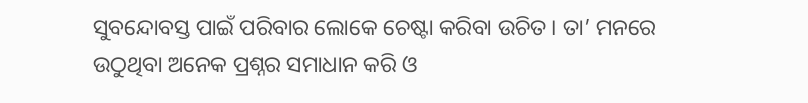ସୁବନ୍ଦୋବସ୍ତ ପାଇଁ ପରିବାର ଲୋକେ ଚେଷ୍ଟା କରିବା ଉଚିତ। ତା’ ମନରେ ଉଠୁଥିବା ଅନେକ ପ୍ରଶ୍ନର ସମାଧାନ କରି ଓ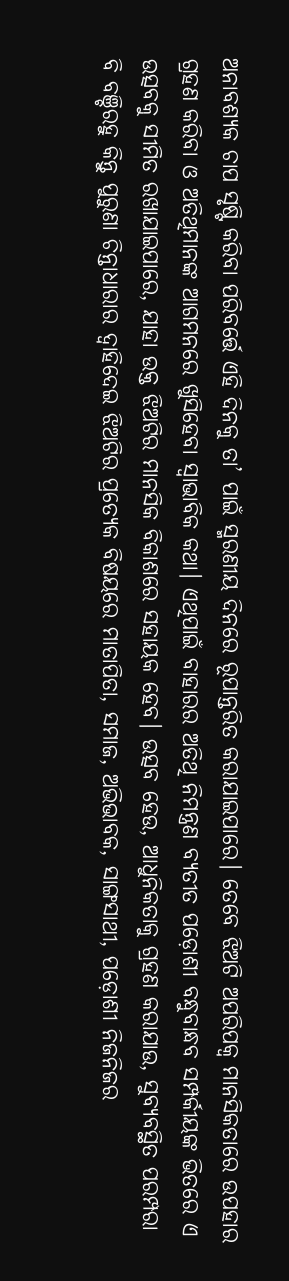ଅନାବଶ୍ୟକ ଚାପ ସୃଷ୍ଟି କରିବା ପରିବର୍ତ୍ତେ ଏହି ଦିନକୁ ତା’ ପାଇଁ ସ୍ମରଣୀୟ ଦିନରେ ରୂପାନ୍ତରିତ କରାଯାଇପାରେ। ତେବେ ଝିଅଟି ଅପରିପକ୍ୱ ମାନସିକତାରେ ଉପହାର ଗ୍ରହଣ କରିବା ଓ ଅତିଥିମାନଙ୍କ ଆଗମନରେ ଖୁସିହେବା ସ୍ବାଭାବିକ କଥା। ଏଥିପାଇଁ ବାହାରର ଅତିଥି ନିମନ୍ତ୍ରଣ ବ୍ୟତୀତ ପଡ଼ୋଶୀ ବନ୍ଧୁବାନ୍ଧବ ସମ୍ପର୍କୀୟଙ୍କ ଭିତରେ ଏ ଉତ୍ସବକୁ ସୀମିତ ରଖାଯାଇପାରେ, ଯାହା ଉକ୍ତ ଝିଅଟିର ମାନସିକ ବିକାଶରେ ସହାୟକ ହେବ। ଉତ୍ସବ ହେଉ, ଆଧୁନିକତାକୁ ଗ୍ରହଣ କରାଯାଉ, ସୁବ୍ୟବସ୍ଥିତ ପରମ୍ପରା ବି ବଞ୍ଚିରହୁ କିନ୍ତୁ ପୁରୁଣା ଚିନ୍ତାଧାରାର ଦ୍ୱାହିଦେଇ ଝିଅଟିର ପ୍ରତ୍ୟେକ ବିଷୟରେ ମାତାପିତା, ସମାଜ, ଅଭିଭାବକ, ସାଙ୍ଗସାଥୀ, ପଡ଼ୋଶୀ ନିଜନିଜର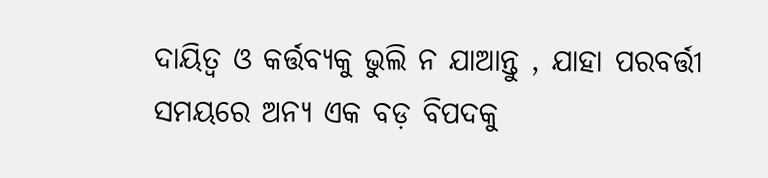ଦାୟିତ୍ୱ ଓ କର୍ତ୍ତବ୍ୟକୁ ଭୁଲି ନ ଯାଆନ୍ତୁ , ଯାହା ପରବର୍ତ୍ତୀ ସମୟରେ ଅନ୍ୟ ଏକ ବଡ଼ ବିପଦକୁ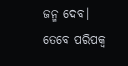ଜନ୍ମ ଦେବ।
ତେବେ ପରିପକ୍ୱ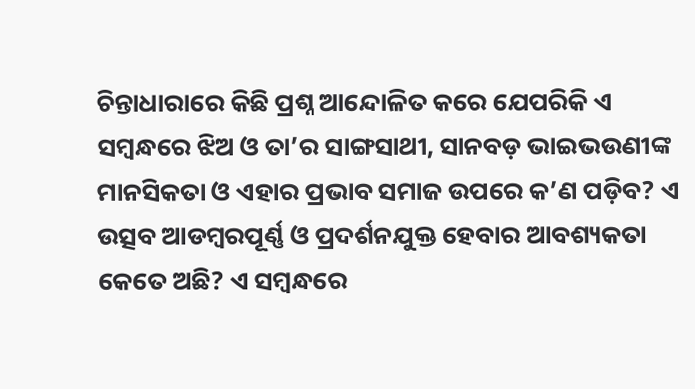ଚିନ୍ତାଧାରାରେ କିଛି ପ୍ରଶ୍ନ ଆନ୍ଦୋଳିତ କରେ ଯେପରିକି ଏ ସମ୍ବନ୍ଧରେ ଝିଅ ଓ ତା’ର ସାଙ୍ଗସାଥୀ, ସାନବଡ଼ ଭାଇଭଉଣୀଙ୍କ ମାନସିକତା ଓ ଏହାର ପ୍ରଭାବ ସମାଜ ଉପରେ କ’ଣ ପଡ଼ିବ? ଏ ଉତ୍ସବ ଆଡମ୍ବରପୂର୍ଣ୍ଣ ଓ ପ୍ରଦର୍ଶନଯୁକ୍ତ ହେବାର ଆବଶ୍ୟକତା କେତେ ଅଛି? ଏ ସମ୍ବନ୍ଧରେ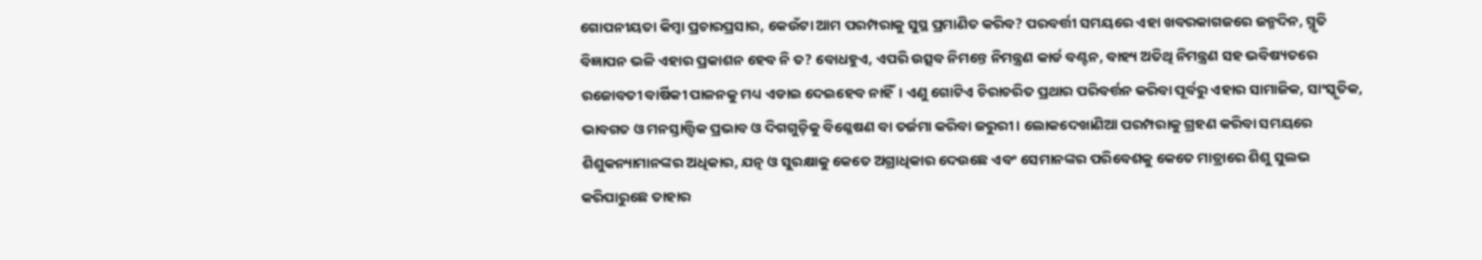ଗୋପନୀୟତା କିମ୍ବା ପ୍ରଚାରପ୍ରସାର, କେଉଁଟା ଆମ ପରମ୍ପରାକୁ ସୁସ୍ଥ ପ୍ରମାଣିତ କରିବ? ପରବର୍ତ୍ତୀ ସମୟରେ ଏହା ଖବରକାଗଜରେ ଜନ୍ମଦିନ, ସ୍ମୃତି ବିଜ୍ଞାପନ ଭଳି ଏହାର ପ୍ରକାଶନ ହେବ ନି ତ? ବୋଧହୁଏ, ଏପରି ଉତ୍ସବ ନିମନ୍ତେ ନିମନ୍ତ୍ରଣ କାର୍ଡ ବଣ୍ଟନ, ବାହ୍ୟ ଅତିଥି ନିମନ୍ତ୍ରଣ ସହ ଭବିଷ୍ୟତରେ ରଜୋବତୀ ବାର୍ଷିକୀ ପାଳନକୁ ମଧ୍ୟ ଏଡାଇ ଦେଇହେବ ନାହିଁ। ଏଣୁ ଗୋଟିଏ ଚିରାଚରିତ ପ୍ରଥାର ପରିବର୍ତ୍ତନ କରିବା ପୂର୍ବରୁ ଏହାର ସାମାଜିକ, ସାଂସ୍କୃତିକ, ଭାବଗତ ଓ ମନସ୍ତାତ୍ତ୍ୱିକ ପ୍ରଭାବ ଓ ଦିଗଗୁଡ଼ିକୁ ବିଶ୍ଳେଷଣ ବା ତର୍ଜମା କରିବା ଜରୁରୀ। ଲୋକଦେଖାଣିଆ ପରମ୍ପରାକୁ ଗ୍ରହଣ କରିବା ସମୟରେ ଶିଶୁକନ୍ୟାମାନଙ୍କର ଅଧିକାର, ଯତ୍ନ ଓ ସୁରକ୍ଷାକୁ କେତେ ଅଗ୍ରାଧିକାର ଦେଉଛେ ଏବଂ ସେମାନଙ୍କର ପରିବେଶକୁ କେତେ ମାତ୍ରାରେ ଶିଶୁ ସୁଲଭ କରିପାରୁଛେ ତାହାର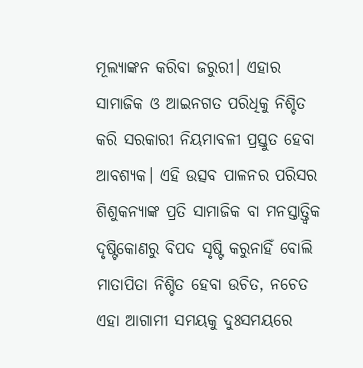ମୂଲ୍ୟାଙ୍କନ କରିବା ଜରୁରୀ। ଏହାର ସାମାଜିକ ଓ ଆଇନଗତ ପରିଧିକୁ ନିଶ୍ଚିତ କରି ସରକାରୀ ନିୟମାବଳୀ ପ୍ରସ୍ତୁତ ହେବା ଆବଶ୍ୟକ। ଏହି ଉତ୍ସବ ପାଳନର ପରିସର ଶିଶୁକନ୍ୟାଙ୍କ ପ୍ରତି ସାମାଜିକ ବା ମନସ୍ତାତ୍ତ୍ୱିକ ଦୃଷ୍ଟିକୋଣରୁ ବିପଦ ସୃଷ୍ଟି କରୁନାହିଁ ବୋଲି ମାତାପିତା ନିଶ୍ଚିତ ହେବା ଉଚିତ, ନଚେତ ଏହା ଆଗାମୀ ସମୟକୁ ଦୁଃସମୟରେ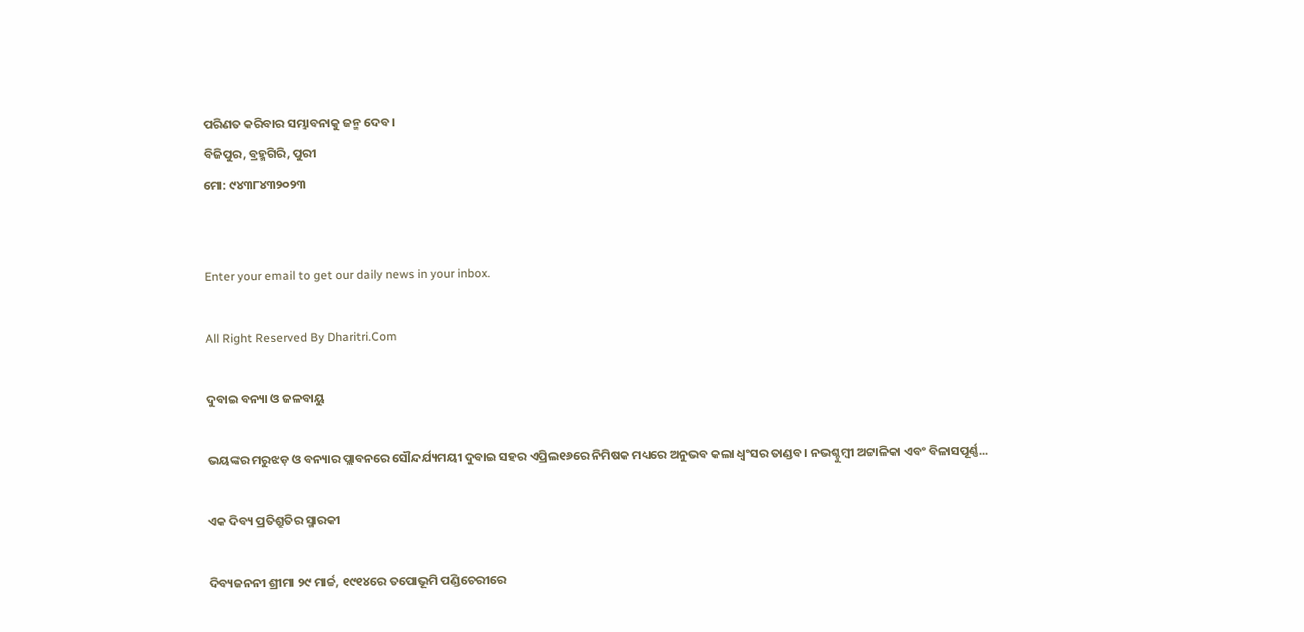ପରିଣତ କରିବାର ସମ୍ଭାବନାକୁ ଜନ୍ମ ଦେବ।
ବିଜିପୁର, ବ୍ରହ୍ମଗିରି, ପୁରୀ
ମୋ: ୯୪୩୮୪୩୨୦୨୩


Enter your email to get our daily news in your inbox.

All Right Reserved By Dharitri.Com

ଦୁବାଇ ବନ୍ୟା ଓ ଜଳବାୟୁ

ଭୟଙ୍କର ମରୁଝଡ଼ ଓ ବନ୍ୟାର ପ୍ଲାବନରେ ସୌନ୍ଦର୍ଯ୍ୟମୟୀ ଦୁବାଇ ସହର ଏପ୍ରିଲ୧୬ରେ ନିମିଷକ ମଧ୍ୟରେ ଅନୁଭବ କଲା ଧ୍ବଂସର ତାଣ୍ଡବ। ନଭଶ୍ଚୁମ୍ବୀ ଅଟ୍ଟାଳିକା ଏବଂ ବିଳାସପୂର୍ଣ୍ଣ...

ଏକ ଦିବ୍ୟ ପ୍ରତିଶ୍ରୁତିର ସ୍ମାରକୀ

ଦିବ୍ୟଜନନୀ ଶ୍ରୀମା ୨୯ ମାର୍ଚ୍ଚ, ୧୯୧୪ରେ ତପୋଭୂମି ପଣ୍ଡିଚେରୀରେ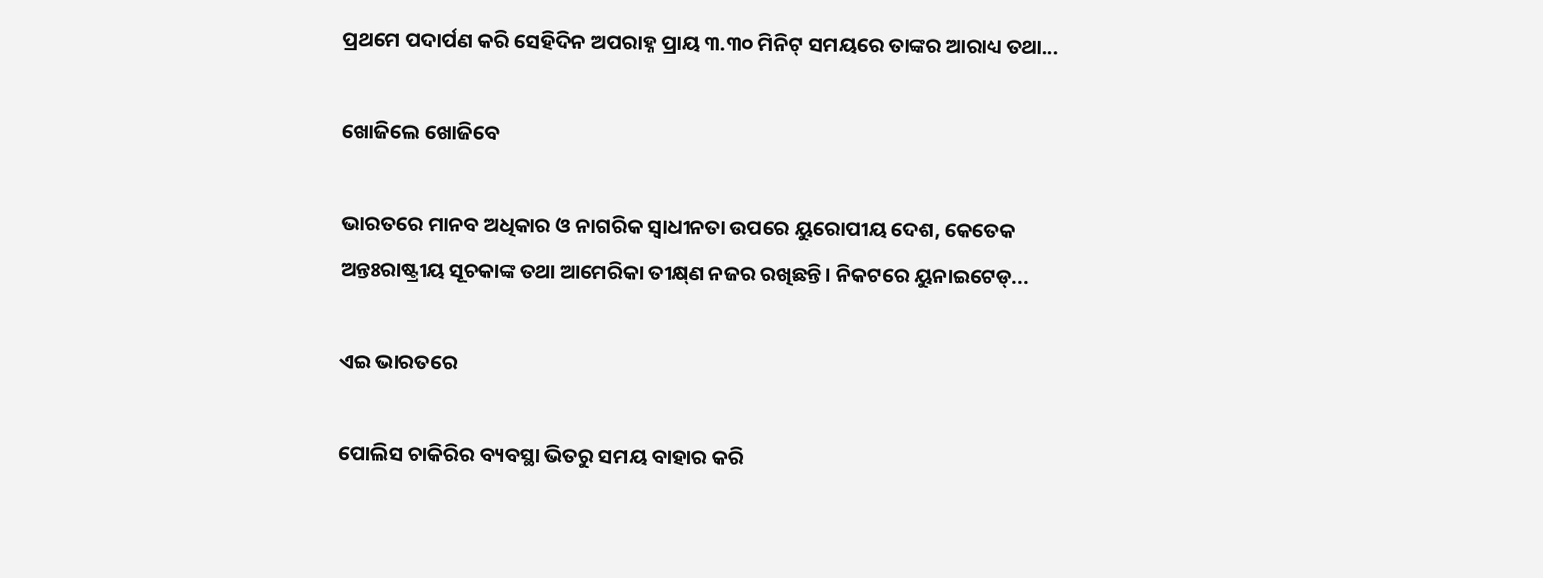ପ୍ରଥମେ ପଦାର୍ପଣ କରି ସେହିଦିନ ଅପରାହ୍ନ ପ୍ରାୟ ୩.୩୦ ମିନିଟ୍‌ ସମୟରେ ତାଙ୍କର ଆରାଧ୍ୟ ତଥା...

ଖୋଜିଲେ ଖୋଜିବେ

ଭାରତରେ ମାନବ ଅଧିକାର ଓ ନାଗରିକ ସ୍ବାଧୀନତା ଉପରେ ୟୁରୋପୀୟ ଦେଶ, କେତେକ ଅନ୍ତଃରାଷ୍ଟ୍ରୀୟ ସୂଚକାଙ୍କ ତଥା ଆମେରିକା ତୀକ୍ଷ୍‌ଣ ନଜର ରଖିଛନ୍ତି। ନିକଟରେ ୟୁନାଇଟେଡ୍‌...

ଏଇ ଭାରତରେ

ପୋଲିସ ଚାକିରିର ବ୍ୟବସ୍ଥା ଭିତରୁ ସମୟ ବାହାର କରି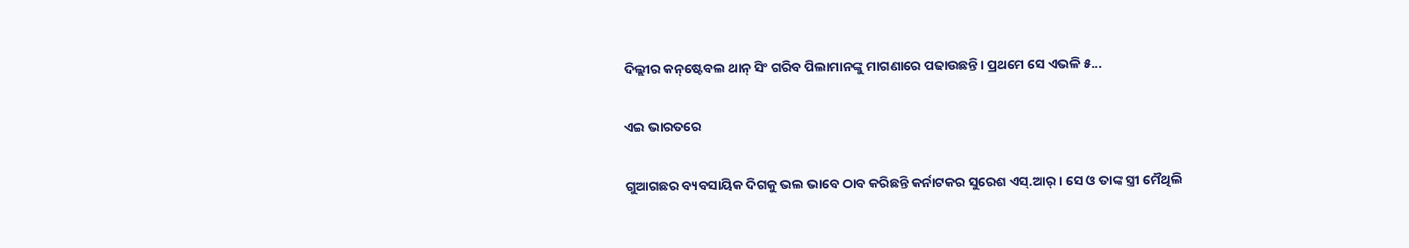ଦିଲ୍ଲୀର କନ୍‌ଷ୍ଟେବଲ ଥାନ୍‌ ସିଂ ଗରିବ ପିଲାମାନଙ୍କୁ ମାଗଣାରେ ପଢାଉଛନ୍ତି। ପ୍ରଥମେ ସେ ଏଭଳି ୫...

ଏଇ ଭାରତରେ

ଗୁଆଗଛର ବ୍ୟବସାୟିକ ଦିଗକୁ ଭଲ ଭାବେ ଠାବ କରିଛନ୍ତି କର୍ନାଟକର ସୁରେଶ ଏସ୍‌.ଆର୍‌। ସେ ଓ ତାଙ୍କ ସ୍ତ୍ରୀ ମୈଥିଲି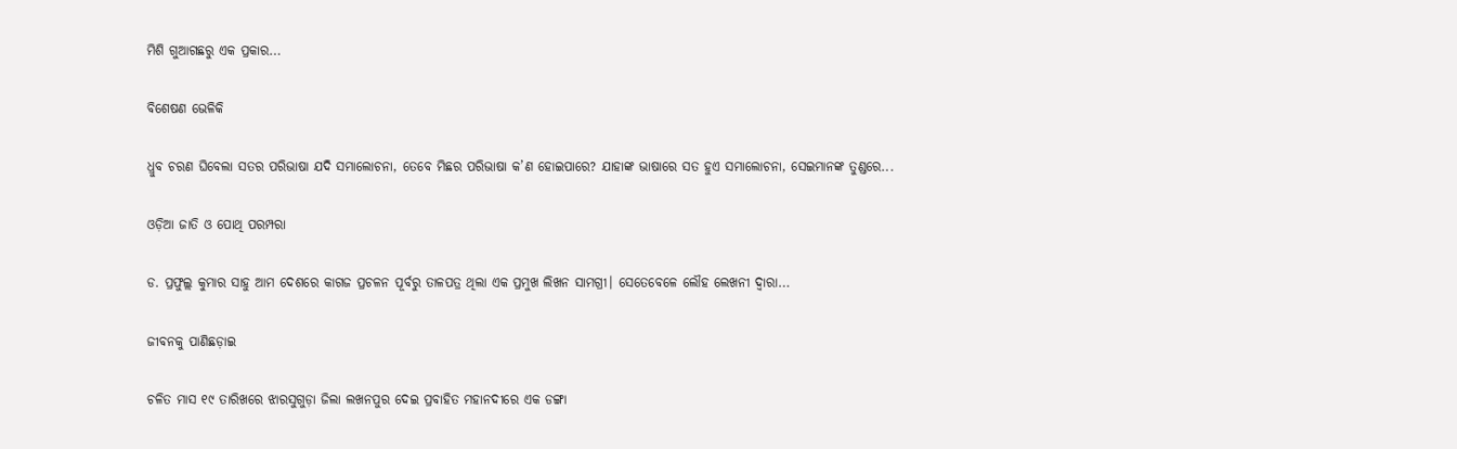ମିଶି ଗୁଆଗଛରୁ ଏକ ପ୍ରକାର...

ବିଶେଷଣ ଭେଳିକି

ଧ୍ରୁବ ଚରଣ ଘିବେଲା ସତର ପରିଭାଷା ଯଦି ସମାଲୋଚନା, ତେବେ ମିଛର ପରିଭାଷା କ’ଣ ହୋଇପାରେ? ଯାହାଙ୍କ ଭାଷାରେ ସତ ହୁଏ ସମାଲୋଚନା, ସେଇମାନଙ୍କ ତୁଣ୍ଡରେ...

ଓଡ଼ିଆ ଜାତି ଓ ପୋଥି ପରମ୍ପରା

ଡ. ପ୍ରଫୁଲ୍ଲ କୁମାର ସାହୁ ଆମ ଦେଶରେ କାଗଜ ପ୍ରଚଳନ ପୂର୍ବରୁ ତାଳପତ୍ର ଥିଲା ଏକ ପ୍ରମୁଖ ଲିଖନ ସାମଗ୍ରୀ। ସେତେବେଳେ ଲୌହ ଲେଖନୀ ଦ୍ୱାରା...

ଜୀବନକୁ ପାଣିଛଡ଼ାଇ

ଚଳିତ ମାସ ୧୯ ତାରିଖରେ ଝାରସୁଗୁଡ଼ା ଜିଲା ଲଖନପୁର ଦେଇ ପ୍ରବାହିତ ମହାନଦୀରେ ଏକ ଡଙ୍ଗା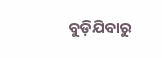ବୁଡ଼ିଯିବାରୁ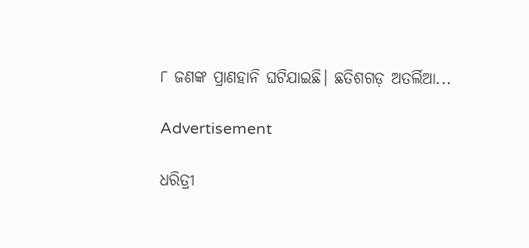୮ ଜଣଙ୍କ ପ୍ରାଣହାନି ଘଟିଯାଇଛି। ଛତିଶଗଡ଼ ଅତର୍ଲିଆ...

Advertisement

ଧରିତ୍ରୀ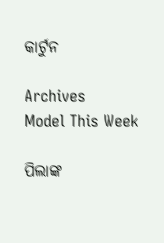କାର୍ଟୁନ

Archives
Model This Week

ପିଲାଙ୍କ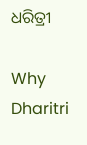ଧରିତ୍ରୀ

Why Dharitri